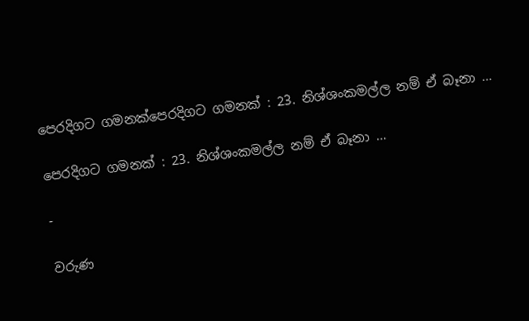පෙරදිගට ගමනක්පෙරදිගට ගමනක් : 23. නිශ්ශංකමල්ල නම් ඒ බෑනා …

පෙරදිගට ගමනක් : 23. නිශ්ශංකමල්ල නම් ඒ බෑනා …

-

වරුණ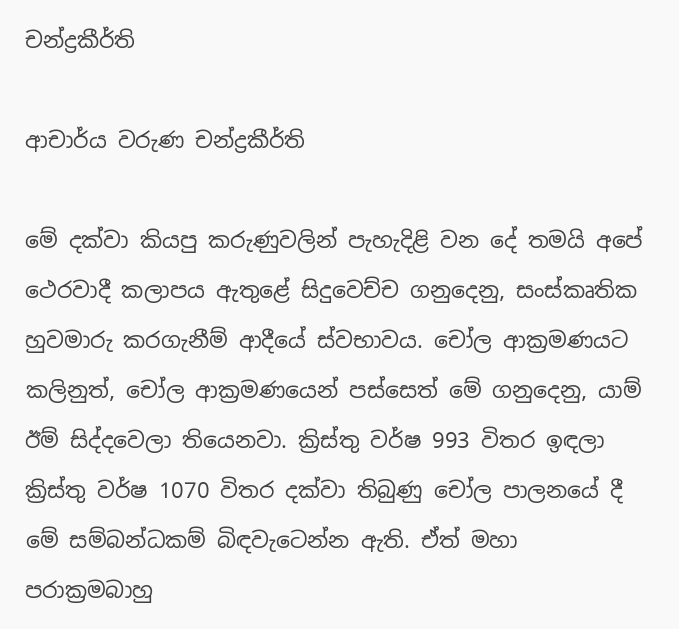චන්ද්‍රකීර්ති

ආචාර්ය වරුණ චන්ද්‍රකීර්ති

මේ දක්වා කියපු කරුණුවලින් පැහැදිළි වන දේ තමයි අපේ ථෙරවාදී කලාපය ඇතුළේ සිදුවෙච්ච ගනුදෙනු, සංස්කෘතික හුවමාරු කරගැනීම් ආදීයේ ස්වභාවය. චෝල ආක්‍රමණයට කලිනුත්, චෝල ආක්‍රමණයෙන් පස්සෙත් මේ ගනුදෙනු, යාම් ඊම් සිද්දවෙලා තියෙනවා. ක්‍රිස්තු වර්ෂ 993 විතර ඉඳලා ක්‍රිස්තු වර්ෂ 1070 විතර දක්වා තිබුණු චෝල පාලනයේ දී මේ සම්බන්ධකම් බිඳවැටෙන්න ඇති. ඒත් මහා පරාක්‍රමබාහු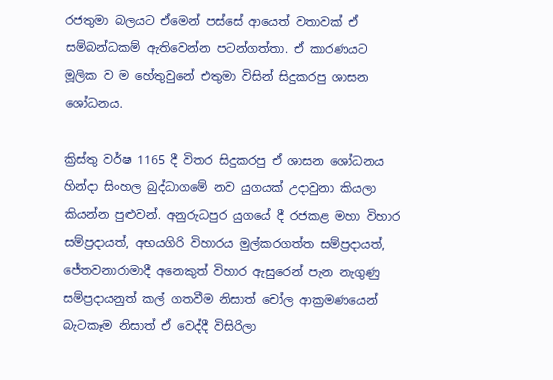රජතුමා බලයට ඒමෙන් පස්සේ ආයෙත් වතාවක් ඒ සම්බන්ධකම් ඇතිවෙන්න පටන්ගත්තා. ඒ කාරණයට මූලික ව ම හේතුවුනේ එතුමා විසින් සිදුකරපු ශාසන ශෝධනය.

ක්‍රිස්තු වර්ෂ 1165 දී විතර සිදුකරපු ඒ ශාසන ශෝධනය හින්දා සිංහල බුද්ධාගමේ නව යුගයක් උදාවුනා කියලා කියන්න පුළුවන්. අනුරුධපුර යුගයේ දී රජකළ මහා විහාර සම්ප්‍රදායත්, අභයගිරි විහාරය මුල්කරගත්ත සම්ප්‍රදායත්, ජේතවනාරාමාදී අනෙකුත් විහාර ඇසුරෙන් පැන නැගුණු සම්ප්‍රදායනුත් කල් ගතවීම නිසාත් චෝල ආක්‍රමණයෙන් බැටකෑම නිසාත් ඒ වෙද්දී විසිරිලා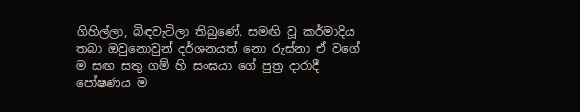ගිහිල්ලා, බිඳවැටිලා තිබුණේ. සමඟි වූ කර්මාදිය තබා ඔවුනොවුන් දර්ශනයත් නො රුස්නා ඒ වගේ ම සඟ සතු ගම් හි සංඝයා ගේ පුත්‍ර දාරාදී පෝෂණය ම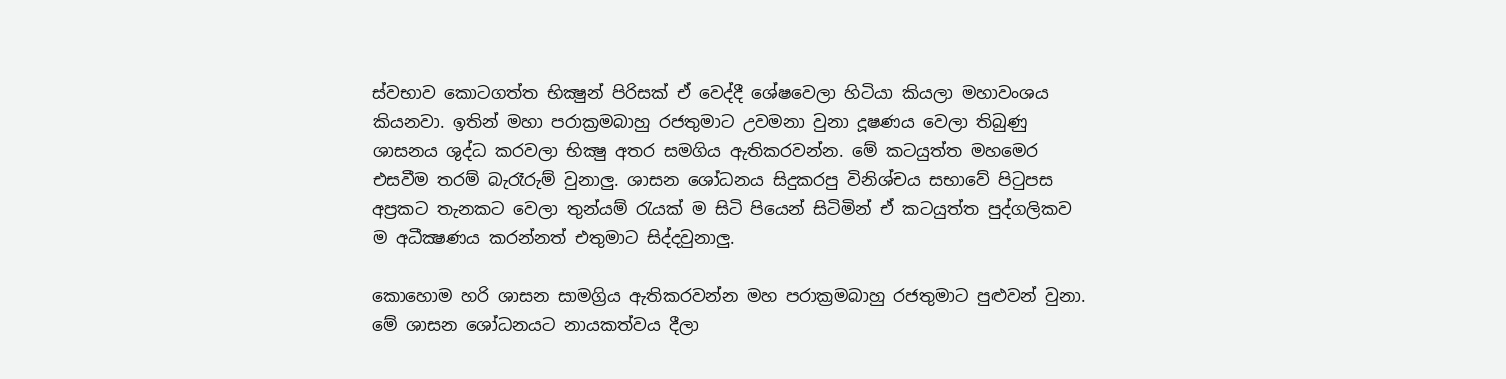ස්වභාව කොටගත්ත භික්‍ෂුන් පිරිසක් ඒ වෙද්දී ශේෂවෙලා හිටියා කියලා මහාවංශය කියනවා. ඉතින් මහා පරාක්‍රමබාහු රජතුමාට උවමනා වුනා දූෂණය වෙලා තිබුණු ශාසනය ශුද්ධ කරවලා භික්‍ෂු අතර සමගිය ඇතිකරවන්න. මේ කටයුත්ත මහමෙර එසවීම තරම් බැරෑරුම් වුනාලු. ශාසන ශෝධනය සිදුකරපු විනිශ්චය සභාවේ පිටුපස අප්‍රකට තැනකට වෙලා තුන්යම් රැයක් ම සිටි පියෙන් සිටිමින් ඒ කටයුත්ත පුද්ගලිකව ම අධීක්‍ෂණය කරන්නත් එතුමාට සිද්දවුනාලු.

කොහොම හරි ශාසන සාමග්‍රිය ඇතිකරවන්න මහ පරාක්‍රමබාහු රජතුමාට පුළුවන් වුනා. මේ ශාසන ශෝධනයට නායකත්වය දීලා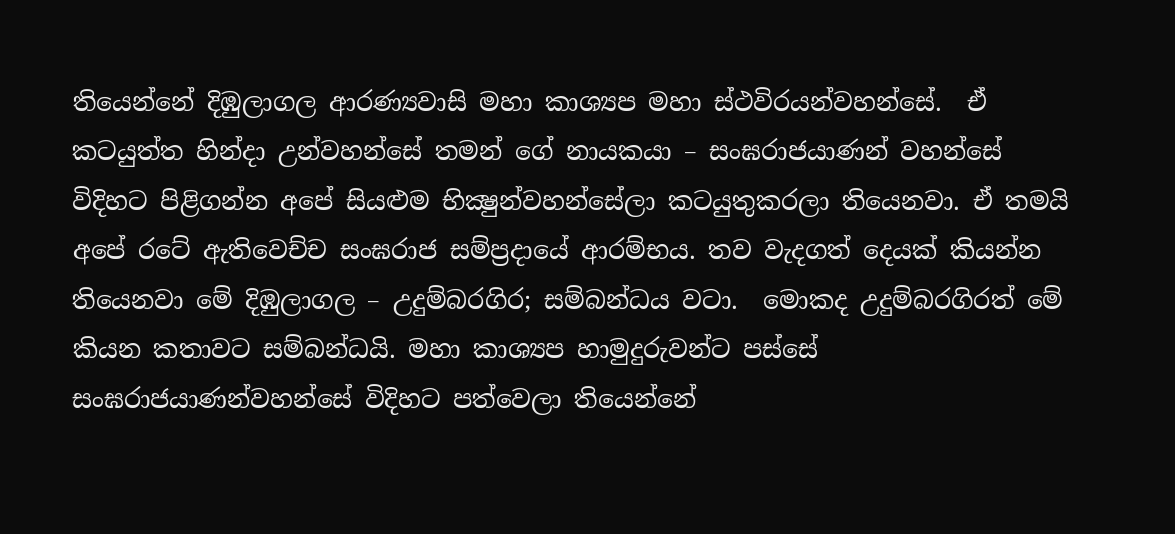තියෙන්නේ දිඹුලාගල ආරණ්‍යවාසි මහා කාශ්‍යප මහා ස්ථවිරයන්වහන්සේ.  ඒ කටයුත්ත හින්දා උන්වහන්සේ තමන් ගේ නායකයා – සංඝරාජයාණන් වහන්සේ විදිහට පිළිගන්න අපේ සියළුම භික්‍ෂුන්වහන්සේලා කටයුතුකරලා තියෙනවා. ඒ තමයි අපේ රටේ ඇතිවෙච්ච සංඝරාජ සම්ප්‍රදායේ ආරම්භය. තව වැදගත් දෙයක් කියන්න තියෙනවා මේ දිඹුලාගල – උදුම්බරගිර; සම්බන්ධය වටා.  මොකද උදුම්බරගිරත් මේ කියන කතාවට සම්බන්ධයි. මහා කාශ්‍යප හාමුදුරුවන්ට පස්සේ සංඝරාජයාණන්වහන්සේ විදිහට පත්වෙලා තියෙන්නේ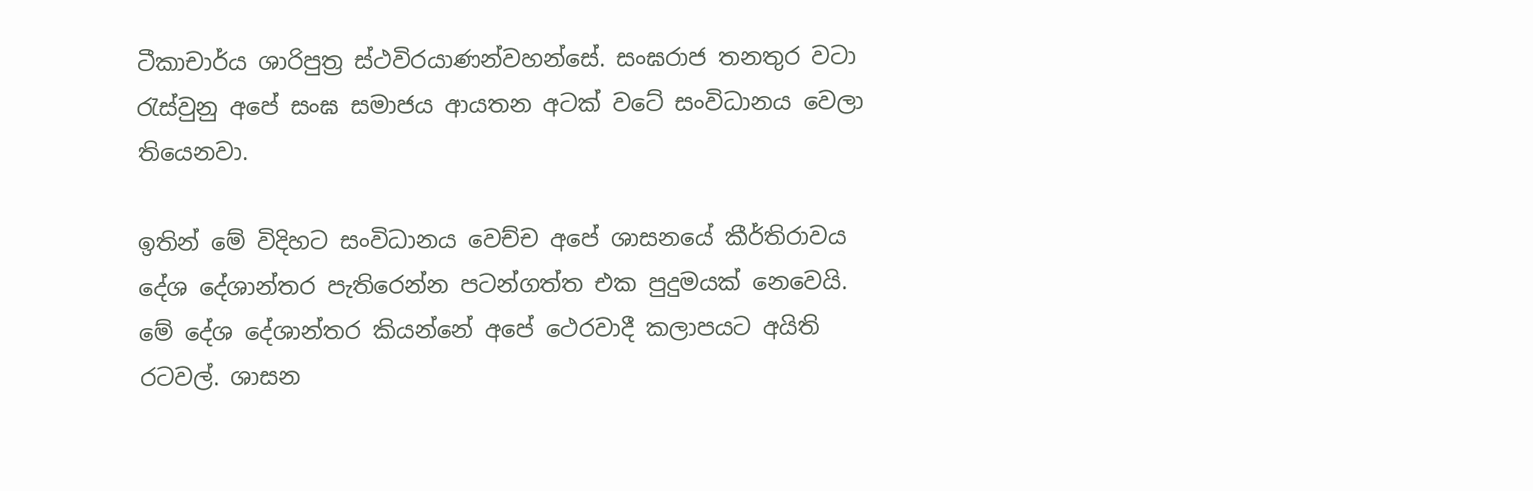ටීකාචාර්ය ශාරිපුත්‍ර ස්ථවිරයාණන්වහන්සේ. සංඝරාජ තනතුර වටා රැස්වුනු අපේ සංඝ සමාජය ආයතන අටක් වටේ සංවිධානය වෙලා තියෙනවා.

ඉතින් මේ විදිහට සංවිධානය වෙච්ච අපේ ශාසනයේ කීර්තිරාවය දේශ දේශාන්තර පැතිරෙන්න පටන්ගත්ත එක පුදුමයක් නෙවෙයි. මේ දේශ දේශාන්තර කියන්නේ අපේ ථෙරවාදී කලාපයට අයිති රටවල්. ශාසන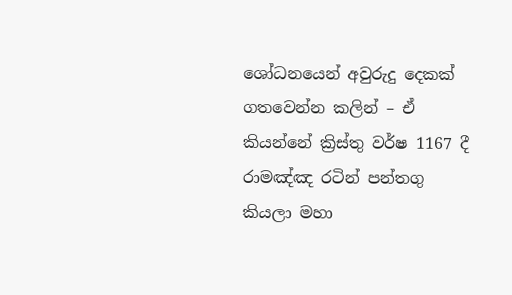ශෝධනයෙන් අවුරුදු දෙකක් ගතවෙන්න කලින් – ඒ කියන්නේ ක්‍රිස්තු වර්ෂ 1167 දී රාමඤ්ඤ රටින් පන්තගු කියලා මහා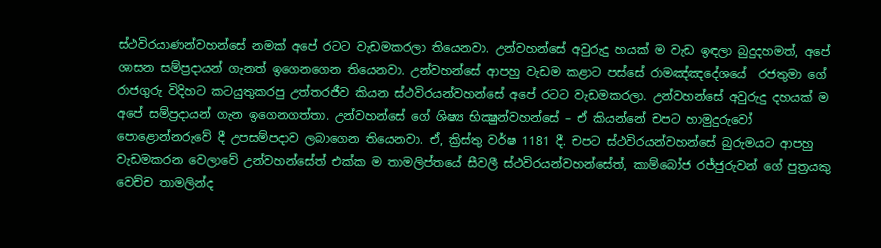ස්ථවිරයාණන්වහන්සේ නමක් අපේ රටට වැඩමකරලා තියෙනවා. උන්වහන්සේ අවුරුදු හයක් ම වැඩ ඉඳලා බුදුදහමත්, අපේ ශාසන සම්ප්‍රදායන් ගැනත් ඉගෙනගෙන තියෙනවා. උන්වහන්සේ ආපහු වැඩම කළාට පස්සේ රාමඤ්ඤදේශයේ  රජතුමා ගේ රාජගුරු විදිහට කටයුතුකරපු උත්තරජීව කියන ස්ථවිරයන්වහන්සේ අපේ රටට වැඩමකරලා. උන්වහන්සේ අවුරුදු දහයක් ම අපේ සම්ප්‍රදායන් ගැන ඉගෙනගත්තා. උන්වහන්සේ ගේ ශිෂ්‍ය භික්‍ෂුන්වහන්සේ – ඒ කියන්නේ චපට හාමුදුරුවෝ පොළොන්නරුවේ දී උපසම්පදාව ලබාගෙන තියෙනවා. ඒ, ක්‍රිස්තු වර්ෂ 1181 දී. චපට ස්ථවිරයන්වහන්සේ බුරුමයට ආපහු වැඩමකරන වෙලාවේ උන්වහන්සේත් එක්ක ම තාමලිප්තයේ සීවලී ස්ථවිරයන්වහන්සේත්, කාම්බෝජ රජ්ජුරුවන් ගේ පුත්‍රයකු වෙච්ච තාමලින්ද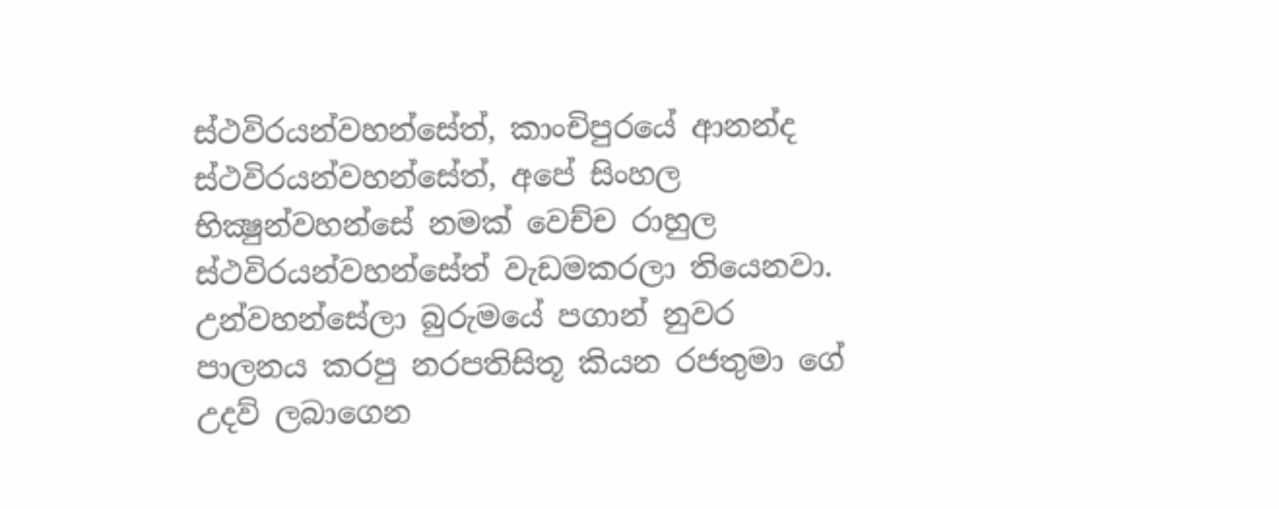ස්ථවිරයන්වහන්සේත්, කාංචිපුරයේ ආනන්ද ස්ථවිරයන්වහන්සේත්, අපේ සිංහල භික්‍ෂුන්වහන්සේ නමක් වෙච්ච රාහුල ස්ථවිරයන්වහන්සේත් වැඩමකරලා තියෙනවා. උන්වහන්සේලා බුරුමයේ පගාන් නුවර පාලනය කරපු නරපතිසිතූ කියන රජතුමා ගේ උදව් ලබාගෙන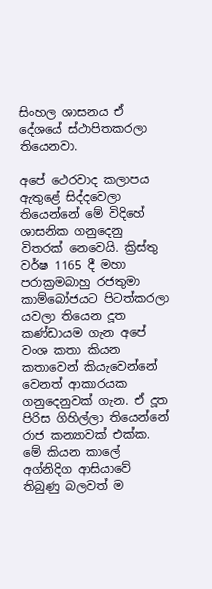සිංහල ශාසනය ඒ දේශයේ ස්ථාපිතකරලා තියෙනවා.

අපේ ථෙරවාද කලාපය ඇතුළේ සිද්දවෙලා තියෙන්නේ මේ විදිහේ ශාසනික ගනුදෙනු විතරක් නෙවෙයි. ක්‍රිස්තු වර්ෂ 1165 දී මහා පරාක්‍රමබාහු රජතුමා කාම්බෝජයට පිටත්කරලා යවලා තියෙන දූත කණ්ඩායම ගැන අපේ වංශ කතා කියන කතාවෙන් කියැවෙන්නේ වෙනත් ආකාරයක ගනුදෙනුවක් ගැන. ඒ දූත පිරිස ගිහිල්ලා තියෙන්නේ රාජ කන්‍යාවක් එක්ක. මේ කියන කාලේ අග්නිදිග ආසියාවේ තිබුණු බලවත් ම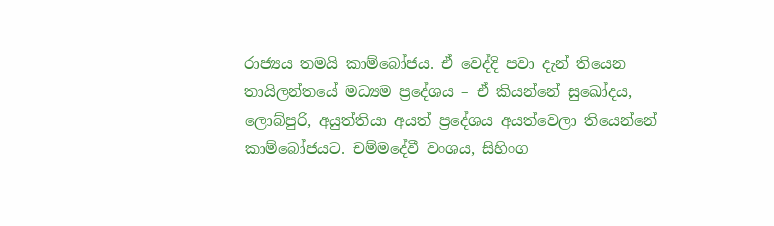රාජ්‍යය තමයි කාම්බෝජය. ඒ වෙද්දි පවා දැන් තියෙන තායිලන්තයේ මධ්‍යම ප්‍රදේශය – ඒ කියන්නේ සුඛෝදය, ලොබ්පුරි, අයුත්තියා අයත් ප්‍රදේශය අයත්වෙලා තියෙන්නේ කාම්බෝජයට. චම්මදේවී වංශය, සිහිංග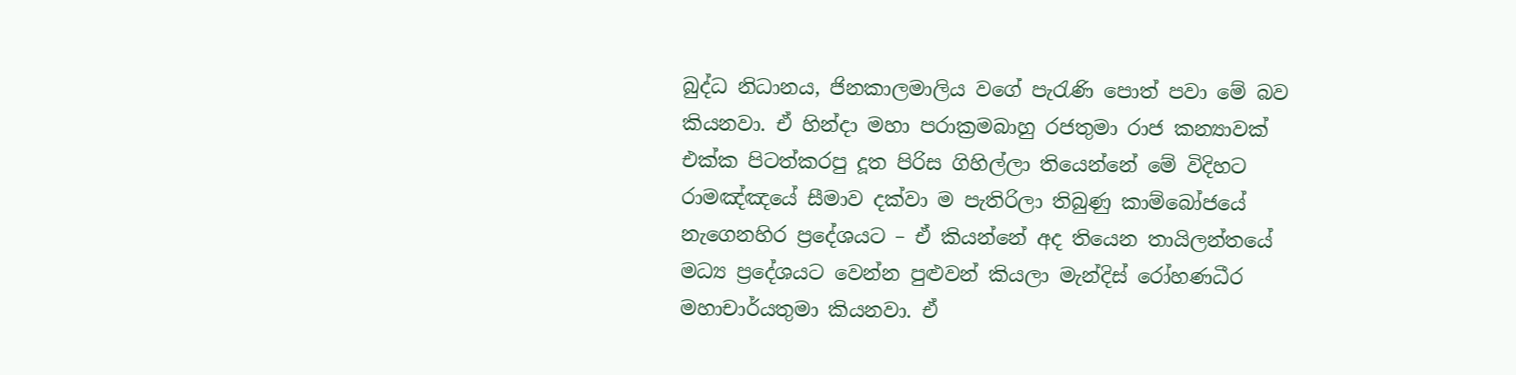බුද්ධ නිධානය, ජිනකාලමාලිය වගේ පැරැණි පොත් පවා මේ බව කියනවා. ඒ හින්දා මහා පරාක්‍රමබාහු රජතුමා රාජ කන්‍යාවක් එක්ක පිටත්කරපු දූත පිරිස ගිහිල්ලා තියෙන්නේ මේ විදිහට රාමඤ්ඤයේ සීමාව දක්වා ම පැතිරිලා තිබුණු කාම්බෝජයේ නැගෙනහිර ප්‍රදේශයට – ඒ කියන්නේ අද තියෙන තායිලන්තයේ මධ්‍ය ප්‍රදේශයට වෙන්න පුළුවන් කියලා මැන්දිස් රෝහණධීර මහාචාර්යතුමා කියනවා. ඒ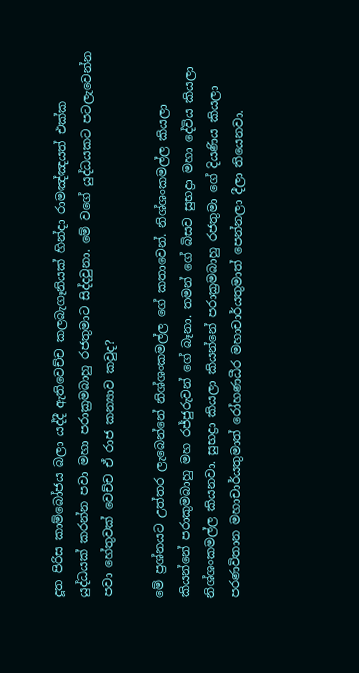දූත පිරිස කාම්බෝජය බලා යද්දී ඇතිවෙච්ච කලබැගෑනියක් හින්දා රාමඤ්ඤයත් එක්ක යුද්ධයක් කරන්න පවා මහා පරාක්‍රමබාහු රජතුමාට සිද්දවුනා. මේ වගේ යුද්ධයකට පටලැවෙන්න පවා හේතුවක් වෙච්ච ඒ රාජ කන්‍යාව කවුද?

මේ ප්‍රශ්නයට උත්තර ලැබෙන්නේ නිශ්ශංකමල්ල ගේ කතාවෙන්. නිශ්ශංකමල්ල කියලා කියන්නේ පරාකුමබාහු මහ රජ්ජුරුවන් ගේ බෑනා. තමන් ගේ බිසව සුභද්‍රා මහා දේවිය කියලා නිශ්ශංකමල්ල කියනවා. සුභද්‍රා කියලා කියන්නේ පරාක්‍රමබාහු රජතුමා ගේ දියණිය කියලා පරණවිතාන මහාචාර්යතුමාත් රෝහණධීර මහාචාර්යතුමාත් පෙන්නලා දීලා තියෙනවා.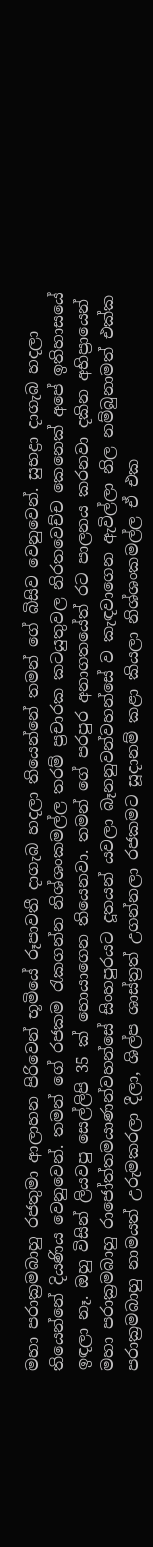මහා පරාක්‍රමබාහු රජතුමා ආලාහන පිරිවෙන් භූමියේ රූපාවතී දාගැබ හදලා තියෙන්නේ තමන් ගේ බිසිව වෙනුවෙන්. සුභද්‍රා දාගැබ හදලා තියෙන්නේ දියණිය වෙනුවෙන්. තමන් ගේ රජකම රැකගන්න නිශ්ශංකමල්ල තරම් ප්‍රචාරක කටයුතුවල නිරතවෙච්ච කෙනෙක් අපේ ඉතිහාසයේ ඉඳලා නෑ. ඔහු විසින් ලියවපු සෙල්ලිපි 35 ක් හොයාගෙන තියෙනවා. තමන් ගේ පරපුර අනාගතයේත් රට පාලනය කරනවා දකින අභිප්‍රායෙන් මහා පරාක්‍රමබාහු රාජෝත්තමයාණන්වහන්සේ සිංහපුරයට දූතයන් යවලා බෑනනුවන්වහන්සේ ව කැඳවාගෙන ඇවිල්ලා නිල නම්බුනාමත් එක්ක පරාක්‍රමබාහු නාමයත් උරුමකරලා දීලා, ශිල්ප ශාස්ත්‍රත් උගන්නලා රජකමට සූදානම් කළා කියලා නිශ්ශංකමල්ල ඒ එක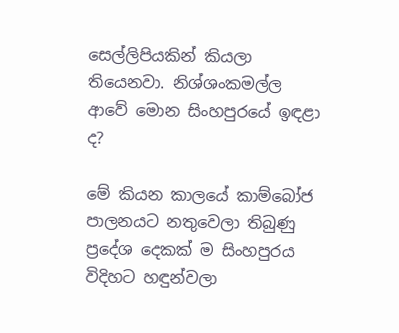සෙල්ලිපියකින් කියලා තියෙනවා. නිශ්ශංකමල්ල ආවේ මොන සිංහපුරයේ ඉඳළා ද?

මේ කියන කාලයේ කාම්බෝජ පාලනයට නතුවෙලා තිබුණු ප්‍රදේශ දෙකක් ම සිංහපුරය විදිහට හඳුන්වලා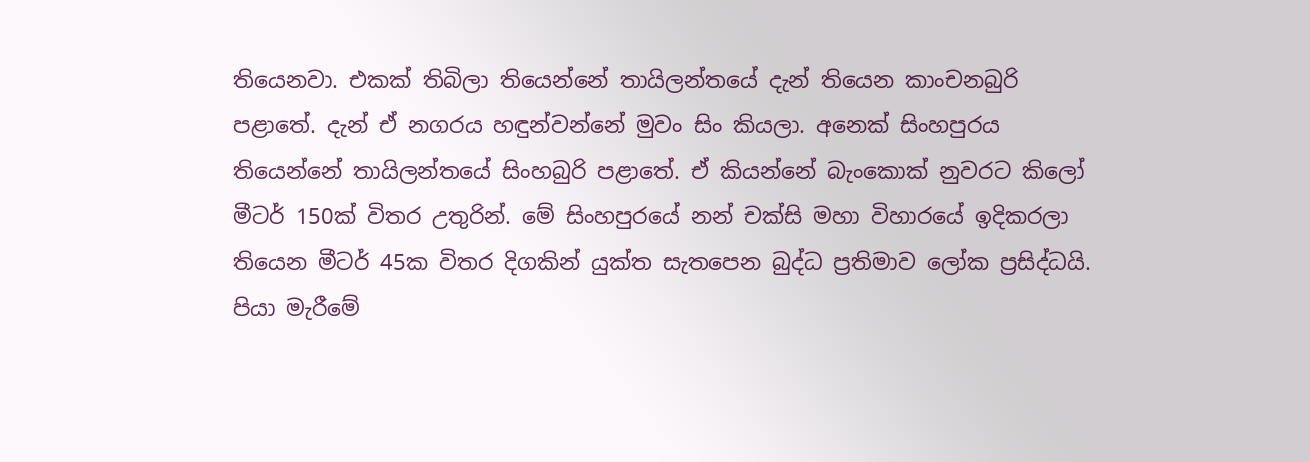තියෙනවා. එකක් තිබිලා තියෙන්නේ තායිලන්තයේ දැන් තියෙන කාංචනබුරි පළාතේ. දැන් ඒ නගරය හඳුන්වන්නේ මුවං සිං කියලා. අනෙක් සිංහපුරය තියෙන්නේ තායිලන්තයේ සිංහබුරි පළාතේ. ඒ කියන්නේ බැංකොක් නුවරට කිලෝ මීටර් 150ක් විතර උතුරින්. මේ සිංහපුරයේ නන් චක්සි මහා විහාරයේ ඉදිකරලා තියෙන මීටර් 45ක විතර දිගකින් යුක්ත සැතපෙන බුද්ධ ප්‍රතිමාව ලෝක ප්‍රසිද්ධයි. පියා මැරීමේ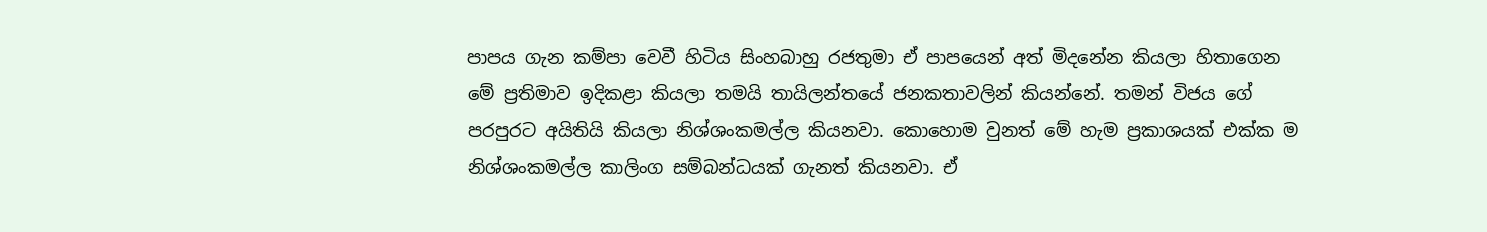පාපය ගැන කම්පා වෙවී හිටිය සිංහබාහු රජතුමා ඒ පාපයෙන් අත් මිදනේන කියලා හිතාගෙන මේ ප්‍රතිමාව ඉදිකළා කියලා තමයි තායිලන්තයේ ජනකතාවලින් කියන්නේ. තමන් විජය ගේ පරපුරට අයිතියි කියලා නිශ්ශංකමල්ල කියනවා. කොහොම වුනත් මේ හැම ප්‍රකාශයක් එක්ක ම නිශ්ශංකමල්ල කාලිංග සම්බන්ධයක් ගැනත් කියනවා. ඒ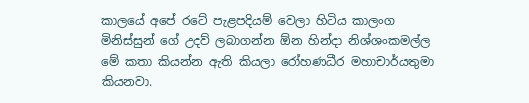කාලයේ අපේ රටේ පැළපදියම් වෙලා හිටිය කාලංග මිනිස්සුන් ගේ උදව් ලබාගන්න ඕන හින්දා නිශ්ශංකමල්ල මේ කතා කියන්න ඇති කියලා රෝහණධීර මහාචාර්යතුමා කියනවා.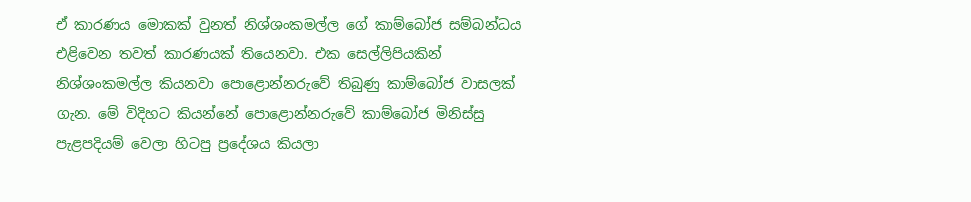ඒ කාරණය මොකක් වුනත් නිශ්ශංකමල්ල ගේ කාම්බෝජ සම්බන්ධය එළිවෙන තවත් කාරණයක් තියෙනවා. එක සෙල්ලිපියකින් නිශ්ශංකමල්ල කියනවා පොළොන්නරුවේ තිබුණු කාම්බෝජ වාසලක් ගැන. මේ විදිහට කියන්නේ පොළොන්නරුවේ කාම්බෝජ මිනිස්සු පැළපදියම් වෙලා හිටපු ප්‍රදේශය කියලා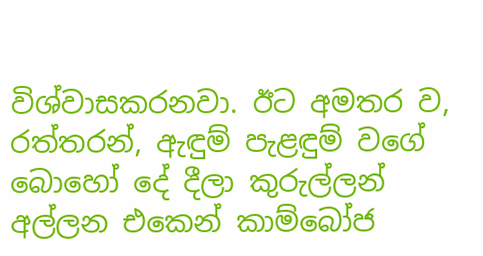විශ්වාසකරනවා. ඊට අමතර ව, රත්තරන්, ඇඳුම් පැළඳුම් වගේ බොහෝ දේ දීලා කුරුල්ලන් අල්ලන එකෙන් කාම්බෝජ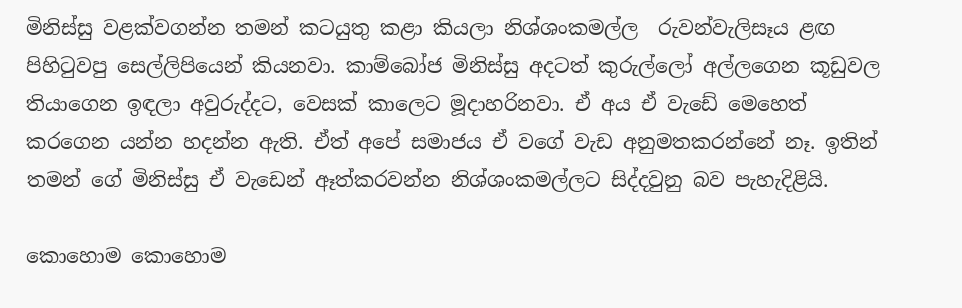මිනිස්සු වළක්වගන්න තමන් කටයුතු කළා කියලා නිශ්ශංකමල්ල  රුවන්වැලිසෑය ළඟ පිහිටුවපු සෙල්ලිපියෙන් කියනවා. කාම්බෝජ මිනිස්සු අදටත් කුරුල්ලෝ අල්ලගෙන කූඩුවල තියාගෙන ඉඳලා අවුරුද්දට, වෙසක් කාලෙට මූදාහරිනවා. ඒ අය ඒ වැඩේ මෙහෙත් කරගෙන යන්න හදන්න ඇති. ඒත් අපේ සමාජය ඒ වගේ වැඩ අනුමතකරන්නේ නෑ. ඉතින් තමන් ගේ මිනිස්සු ඒ වැඩෙන් ඈත්කරවන්න නිශ්ශංකමල්ලට සිද්දවුනු බව පැහැදිළියි.

කොහොම කොහොම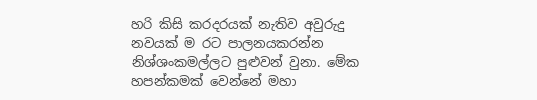හරි කිසි කරදරයක් නැතිව අවුරුදු නවයක් ම රට පාලනයකරන්න නිශ්ශංකමල්ලට පුළුවන් වුනා. මේක හපන්කමක් වෙන්නේ මහා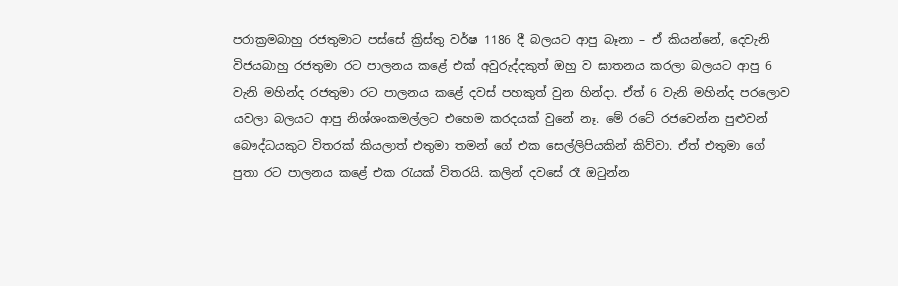පරාක්‍රමබාහු රජතුමාට පස්සේ ක්‍රිස්තු වර්ෂ 1186 දී බලයට ආපු බෑනා – ඒ කියන්නේ, දෙවැනි විජයබාහු රජතුමා රට පාලනය කළේ එක් අවුරුද්දකුත් ඔහු ව ඝාතනය කරලා බලයට ආපු 6 වැනි මහින්ද රජතුමා රට පාලනය කළේ දවස් පහකුත් වුන හින්දා. ඒත් 6 වැනි මහින්ද පරලොව යවලා බලයට ආපු නිශ්ශංකමල්ලට එහෙම කරදයක් වුනේ නෑ. මේ රටේ රජවෙන්න පුළුවන් බෞද්ධයකුට විතරක් කියලාත් එතුමා තමන් ගේ එක සෙල්ලිපියකින් කිව්වා. ඒත් එතුමා ගේ පුතා රට පාලනය කළේ එක රැයක් විතරයි. කලින් දවසේ රෑ ඔටුන්න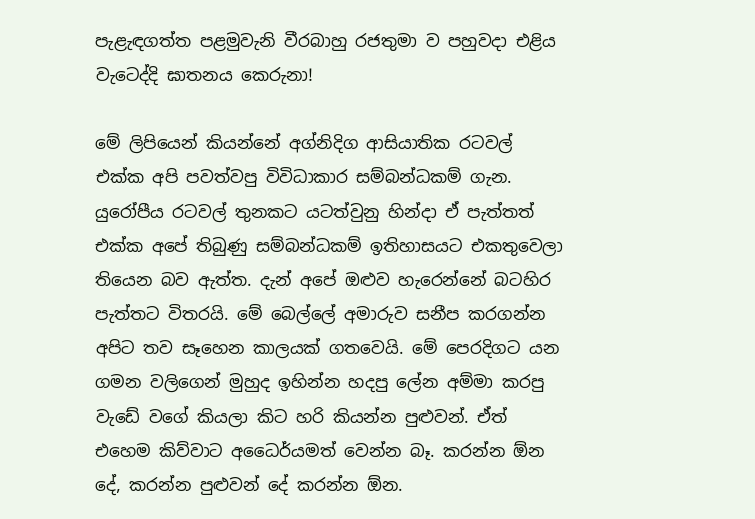පැළැඳගත්ත පළමුවැනි වීරබාහු රජතුමා ව පහුවදා එළිය වැටෙද්දි ඝාතනය කෙරුනා!

මේ ලිපියෙන් කියන්නේ අග්නිදිග ආසියාතික රටවල් එක්ක අපි පවත්වපු විවිධාකාර සම්බන්ධකම් ගැන. යුරෝපීය රටවල් තුනකට යටත්වුනු හින්දා ඒ පැත්තත් එක්ක අපේ තිබුණු සම්බන්ධකම් ඉතිහාසයට එකතුවෙලා තියෙන බව ඇත්ත. දැන් අපේ ඔළුව හැරෙන්නේ බටහිර පැත්තට විතරයි. මේ බෙල්ලේ අමාරුව සනීප කරගන්න අපිට තව සෑහෙන කාලයක් ගතවෙයි. මේ පෙරදිගට යන ගමන වලිගෙන් මුහුද ඉහින්න හදපු ලේන අම්මා කරපු වැඩේ වගේ කියලා කිට හරි කියන්න පුළුවන්. ඒත් එහෙම කිව්වාට අධෛර්යමත් වෙන්න බෑ. කරන්න ඕන දේ, කරන්න පුළුවන් දේ කරන්න ඕන.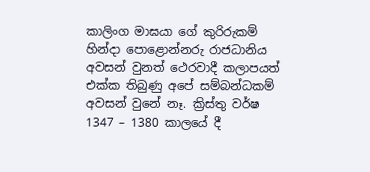කාලිංග මාඝයා ගේ කුරිරුකම් හින්දා පොළොන්නරු රාජධානිය අවසන් වුනත් ථෙරවාදී කලාපයත් එක්ක තිබුණු අපේ සම්බන්ධකම් අවසන් වුනේ නෑ. ක්‍රිස්තු වර්ෂ 1347 – 1380 කාලයේ දී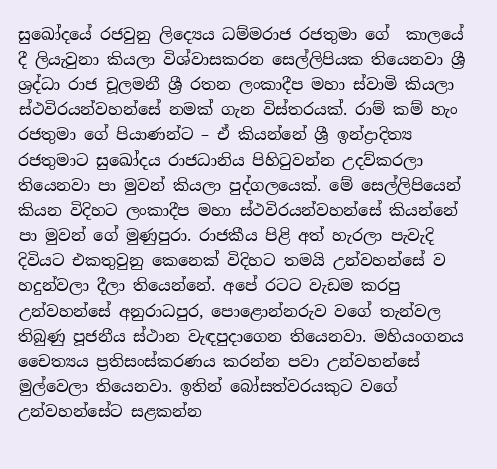සුඛෝදයේ රජවුනු ලිද්‍යෙය ධම්මරාජ රජතුමා ගේ  කාලයේ දී ලියැවුනා කියලා විශ්වාසකරන සෙල්ලිපියක තියෙනවා ශ්‍රී ශ්‍රද්ධා රාජ චූලමනී ශ්‍රී රතන ලංකාදීප මහා ස්වාමි කියලා ස්ථවිරයන්වහන්සේ නමක් ගැන විස්තරයක්. රාම් කම් හැං රජතුමා ගේ පියාණන්ට – ඒ කියන්නේ ශ්‍රී ඉන්ද්‍රාදිත්‍ය රජතුමාට සුඛෝදය රාජධානිය පිහිටුවන්න උදව්කරලා තියෙනවා පා මුවන් කියලා පුද්ගලයෙක්. මේ සෙල්ලිපියෙන් කියන විදිහට ලංකාදීප මහා ස්ථවිරයන්වහන්සේ කියන්නේ පා මුවන් ගේ මුණුපුරා. රාජකීය පිළි අත් හැරලා පැවැදි දිවියට එකතුවුනු කෙනෙක් විදිහට තමයි උන්වහන්සේ ව හදුන්වලා දීලා තියෙන්නේ. අපේ රටට වැඩම කරපු උන්වහන්සේ අනුරාධපුර, පොළොන්නරුව වගේ තැන්වල තිබුණු පූජනීය ස්ථාන වැඳපුදාගෙන තියෙනවා. මහියංගනය චෛත්‍යය ප්‍රතිසංස්කරණය කරන්න පවා උන්වහන්සේ මුල්වෙලා තියෙනවා. ඉතින් බෝසත්වරයකුට වගේ උන්වහන්සේට සළකන්න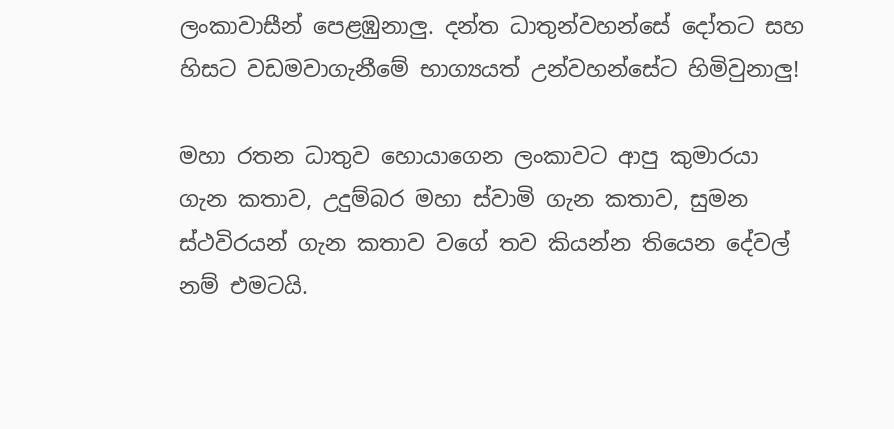ලංකාවාසීන් පෙළඹුනාලු. දන්ත ධාතුන්වහන්සේ දෝතට සහ හිසට වඩමවාගැනීමේ භාග්‍යයත් උන්වහන්සේට හිමිවුනාලු!

මහා රතන ධාතුව හොයාගෙන ලංකාවට ආපු කුමාරයා ගැන කතාව, උදුම්බර මහා ස්වාමි ගැන කතාව, සුමන ස්ථවිරයන් ගැන කතාව වගේ තව කියන්න තියෙන දේවල් නම් එමටයි.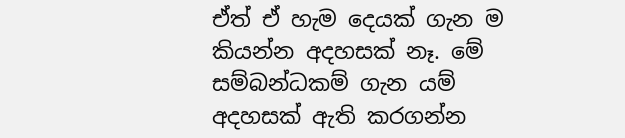ඒත් ඒ හැම දෙයක් ගැන ම කියන්න අදහසක් නෑ. මේ සම්බන්ධකම් ගැන යම් අදහසක් ඇති කරගන්න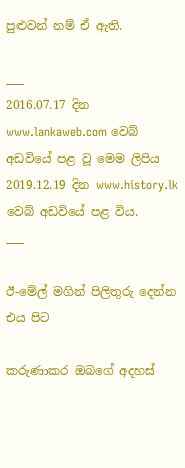පුළුවන් නම් ඒ ඇති.

___
2016.07.17 දින www.lankaweb.com වෙබ් අඩවියේ පළ වූ මෙම ලිපිය
2019.12.19 දින www.history.lk වෙබ් අඩවියේ පළ විය.
___

ඊ-මේල් මගින් පිලිතුරු දෙන්න එය පිට

කරුණාකර ඔබගේ අදහස්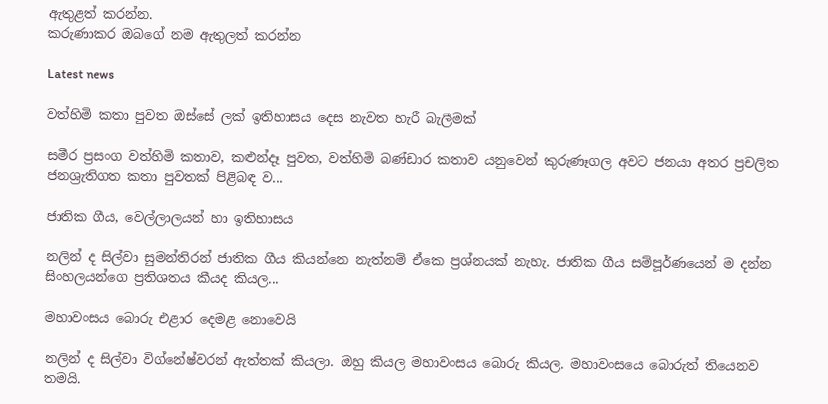ඇතුළත් කරන්න.
කරුණාකර ඔබගේ නම ඇතුලත් කරන්න

Latest news

වත්හිමි කතා පුවත ඔස්සේ ලක් ඉතිහාසය දෙස නැවත හැරී බැලීමක්

සමීර ප්‍රසංග වත්හිමි කතාව, කළුන්දෑ පුවත, වත්හිමි බණ්ඩාර කතාව යනුවෙන් කුරුණෑගල අවට ජනයා අතර ප්‍රචලිත ජනශ්‍රැතිගත කතා පුවතක් පිළිබඳ ව...

ජාතික ගීය, වෙල්ලාලයන් හා ඉතිහාසය

නලින් ද සිල්වා සුමන්තිරන් ජාතික ගීය කියන්නෙ නැත්නම් ඒකෙ ප්‍රශ්නයක් නැහැ. ජාතික ගීය සම්පූර්ණයෙන් ම දන්න සිංහලයන්ගෙ ප්‍රතිශතය කීයද කියල...

මහාවංසය බොරු එළාර දෙමළ නොවෙයි

නලින් ද සිල්වා විග්නේෂ්වරන් ඇත්තක් කියලා. ඔහු කියල මහාවංසය බොරු කියල. මහාවංසයෙ බොරුත් තියෙනව තමයි.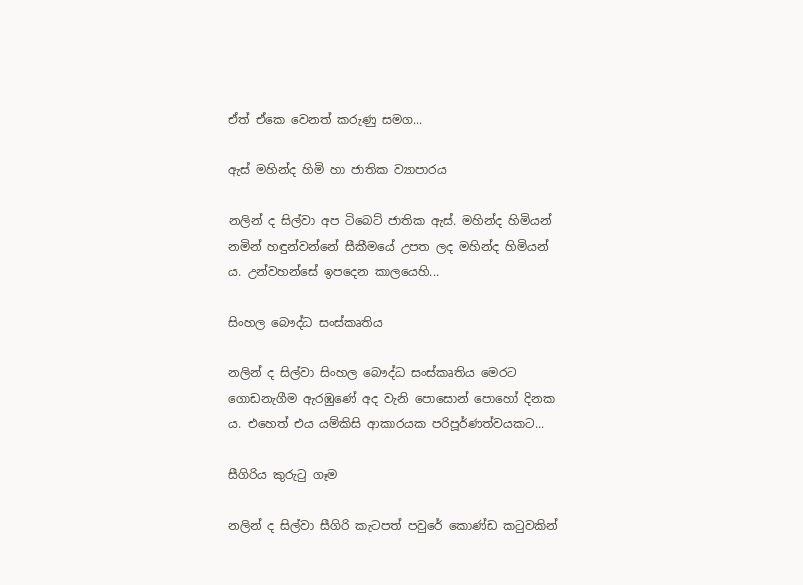ඒත් ඒකෙ වෙනත් කරුණු සමග...

ඇස් මහින්ද හිමි හා ජාතික ව්‍යාපාරය

නලින් ද සිල්වා අප ටිබෙට් ජාතික ඇස්. මහින්ද හිමියන් නමින් හඳුන්වන්නේ සීකීමයේ උපත ලද මහින්ද හිමියන් ය. උන්වහන්සේ ඉපදෙන කාලයෙහි...

සිංහල බෞද්ධ සංස්කෘතිය

නලින් ද සිල්වා සිංහල බෞද්ධ සංස්කෘතිය මෙරට ගොඩනැගීම ඇරඹුණේ අද වැනි පොසොන් පොහෝ දිනක ය. එහෙත් එය යම්කිසි ආකාරයක පරිපූර්ණත්වයකට...

සීගිරිය කුරුටු ගෑම

නලින් ද සිල්වා සීගිරි කැටපත් පවුරේ කොණ්ඩ කටුවකින්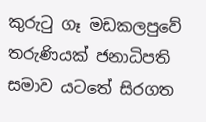කුරුටු ගෑ මඩකලපුවේ තරුණියක් ජනාධිපති සමාව යටතේ සිරගත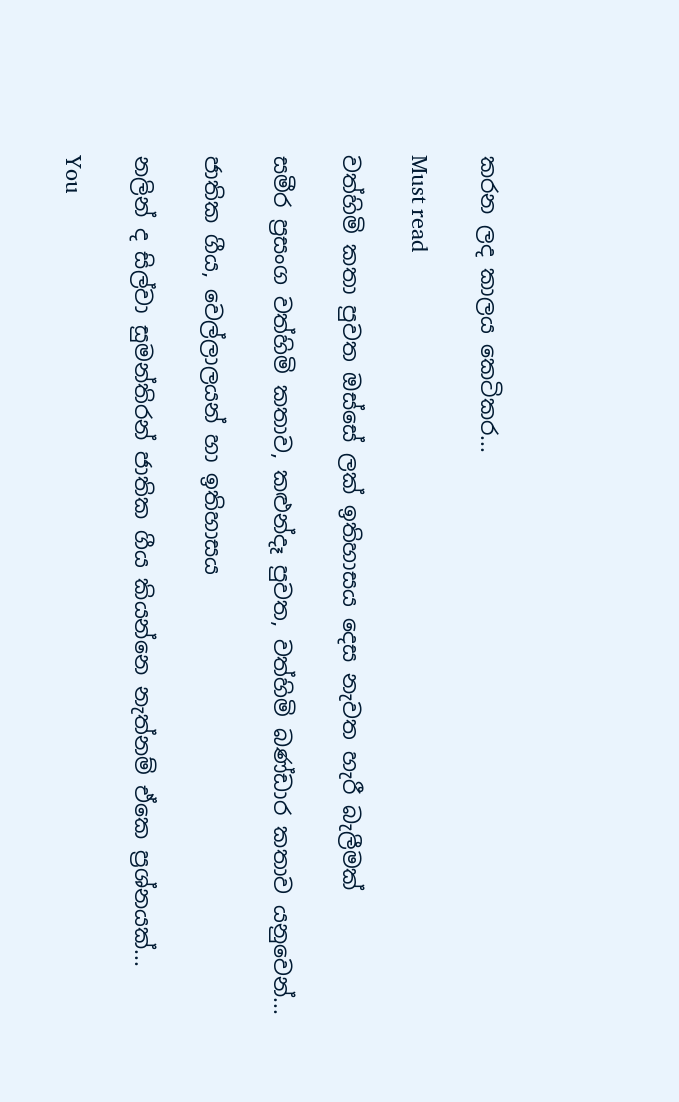කරන ලද කාලය කෙටිකර...

Must read

වත්හිමි කතා පුවත ඔස්සේ ලක් ඉතිහාසය දෙස නැවත හැරී බැලීමක්

සමීර ප්‍රසංග වත්හිමි කතාව, කළුන්දෑ පුවත, වත්හිමි බණ්ඩාර කතාව යනුවෙන්...

ජාතික ගීය, වෙල්ලාලයන් හා ඉතිහාසය

නලින් ද සිල්වා සුමන්තිරන් ජාතික ගීය කියන්නෙ නැත්නම් ඒකෙ ප්‍රශ්නයක්...

You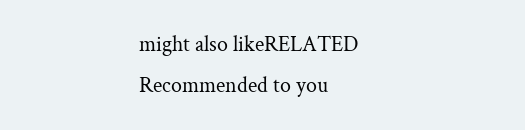might also likeRELATED
Recommended to you